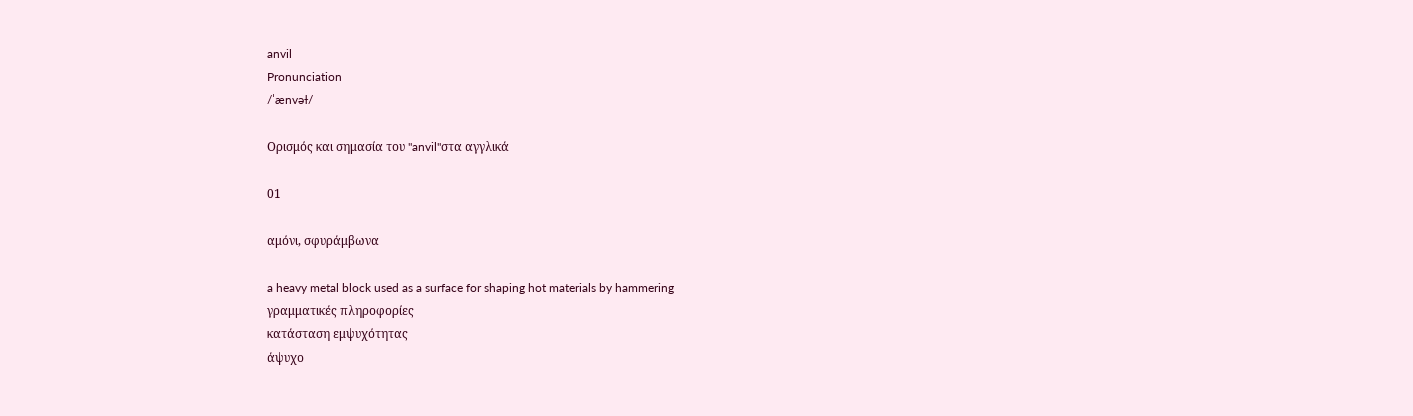anvil
Pronunciation
/ˈænvəɫ/

Ορισμός και σημασία του "anvil"στα αγγλικά

01

αμόνι, σφυράμβωνα

a heavy metal block used as a surface for shaping hot materials by hammering
γραμματικές πληροφορίες
κατάσταση εμψυχότητας
άψυχο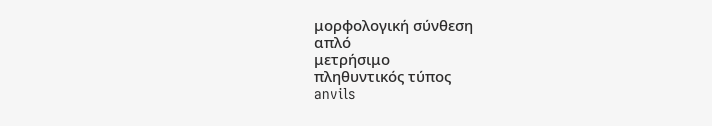μορφολογική σύνθεση
απλό
μετρήσιμο
πληθυντικός τύπος
anvils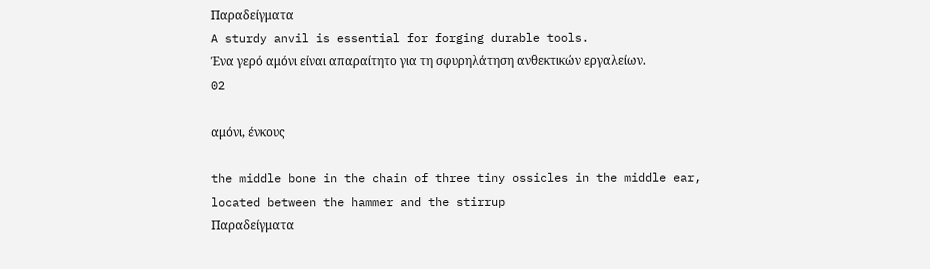Παραδείγματα
A sturdy anvil is essential for forging durable tools.
Ένα γερό αμόνι είναι απαραίτητο για τη σφυρηλάτηση ανθεκτικών εργαλείων.
02

αμόνι, ένκους

the middle bone in the chain of three tiny ossicles in the middle ear, located between the hammer and the stirrup
Παραδείγματα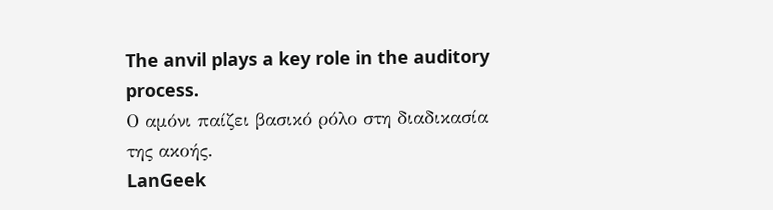The anvil plays a key role in the auditory process.
Ο αμόνι παίζει βασικό ρόλο στη διαδικασία της ακοής.
LanGeek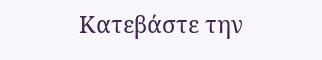Κατεβάστε την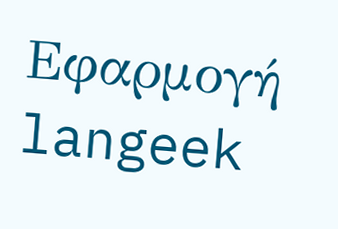Εφαρμογή
langeek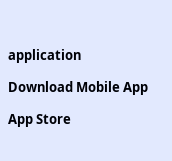application

Download Mobile App

App Store